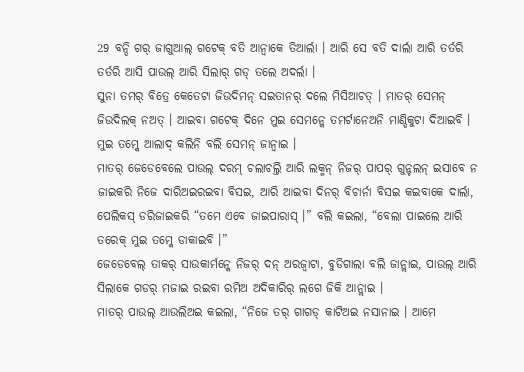29 ବନ୍ଦି ଗର୍ ଜାଗୁଆଲ୍ ଗଟେକ୍ ବତି ଆନ୍ବାକେ ତିଆର୍ଲା । ଆରି ସେ ବତି ଦାର୍ଲା ଆରି ତର୍ତରି ତର୍ତରି ଆସି ପାଉଲ୍ ଆରି ସିଲାର୍ ଗଡ୍ ତଲେ ଅଦର୍ଲା ।
ସୁନା ତମର୍ ବିତ୍ରେ କେତେଟା ଜିଉଦିମନ୍ ସଇତାନର୍ ଦଲେ ମିସିଆଚତ୍ । ମାତର୍ ସେମନ୍ ଜିଉଦିଲକ୍ ନଅତ୍ । ଆଇବା ଗଟେକ୍ ଦିନେ ମୁଇ ସେମନ୍କେ ତମର୍ଟାନେଅନି ମାଣ୍ଡିକୁଟା ଦିଆଇବି । ମୁଇ ତମ୍କେ ଆଲାଦ୍ କଲିନି ବଲି ସେମନ୍ ଜାନ୍ବାଇ ।
ମାତର୍ ଜେଡେବେଲେ ପାଉଲ୍ ଦରମ୍ ଚଲାଚଲ୍ତି ଆରି ଲକ୍ମନ୍ ନିଜର୍ ପାପର୍ ଗୁନ୍ଚଲନ୍ ଇସାବେ ନ ଜାଇକରି ନିଜେ ଦାରିଅଇରଇବା ବିସଇ, ଆରି ଆଇବା ଦିନର୍ ବିଚାର୍ନା ବିସଇ କଇବାକେ ଦାର୍ଲା, ପେଲିକସ୍ ଡରିଜାଇକରି “ତମେ ଏବେ ଜାଇପାରାସ୍ ।” ବଲି କଇଲା, “ବେଲା ପାଇଲେ ଆରି ତରେକ୍ ମୁଇ ତମ୍କେ ଡାକାଇବି ।”
ଜେଡେବେଲ୍ ତାକର୍ ସାଉକାର୍ମନ୍କେ ନିଜର୍ ଦନ୍ ଅରଜ୍ବାଟା, ବୁଡିଗାଲା ବଲି ଜାନ୍ଲାଇ, ପାଉଲ୍ ଆରି ସିଲାକେ ଗଡର୍ ମଜାଇ ରଇବା ରମିଅ ଅଦିକାରିର୍ ଲଗେ ଜିକି ଆନ୍ଲାଇ ।
ମାତର୍ ପାଉଲ୍ ଆଉଲିଅଇ କଇଲା, “ନିଜେ ତର୍ ଗାଗଡ୍ କାଟିଅଇ ନସାନାଇ । ଆମେ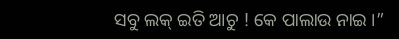ସବୁ ଲକ୍ ଇତି ଆଚୁ ! କେ ପାଲାଉ ନାଇ ।”